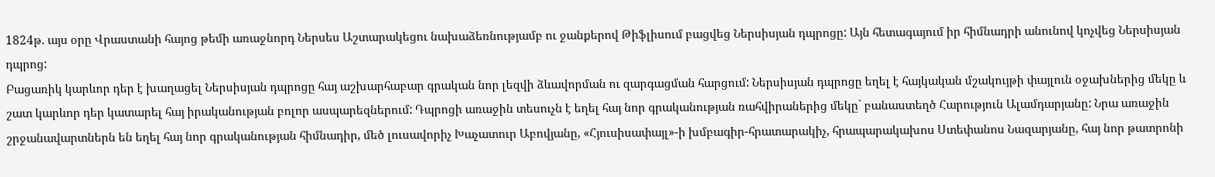1824թ. այս օրը Վրաստանի հայոց թեմի առաջնորդ Ներսես Աշտարակեցու նախաձեռնությամբ ու ջանքերով Թիֆլիսում բացվեց Ներսիսյան դպրոցը: Այն հետագայում իր հիմնադրի անունով կոչվեց Ներսիսյան դպրոց:
Բացառիկ կարևոր դեր է խաղացել Ներսիսյան դպրոցը հայ աշխարհաբար գրական նոր լեզվի ձևավորման ու զարգացման հարցում: Ներսիսյան դպրոցը եղել է հայկական մշակույթի փայլուն օջախներից մեկը և շատ կարևոր դեր կատարել հայ իրականության բոլոր ասպարեզներում: Դպրոցի առաջին տեսուչն է եղել հայ նոր գրականության ռահվիրաներից մեկը` բանաստեղծ Հարություն Ալամդարյանը: Նրա առաջին շրջանավարտներն են եղել հայ նոր գրականության հիմնադիր, մեծ լուսավորիչ Խաչատուր Աբովյանը, «Հյուսիսափայլ»-ի խմբագիր-հրատարակիչ, հրապարակախոս Ստեփանոս Նազարյանը, հայ նոր թատրոնի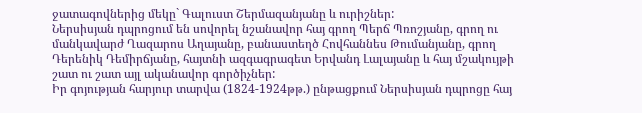ջատագովներից մեկը` Գալուստ Շերմազանյանը և ուրիշներ:
Ներսիսյան դպրոցում են սովորել նշանավոր հայ գրող Պերճ Պռոշյանը, գրող ու մանկավարժ Ղազարոս Աղայանը, բանաստեղծ Հովհաննես Թումանյանը, գրող Դերենիկ Դեմիրճյանը, հայտնի ազգագրագետ Երվանդ Լալայանը և հայ մշակույթի շատ ու շատ այլ ականավոր գործիչներ:
Իր գոյության հարյուր տարվա (1824-1924թթ.) ընթացքում Ներսիսյան դպրոցը հայ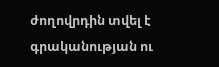ժողովրդին տվել է գրականության ու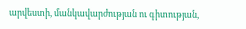արվեստի, մանկավարժության ու գիտության,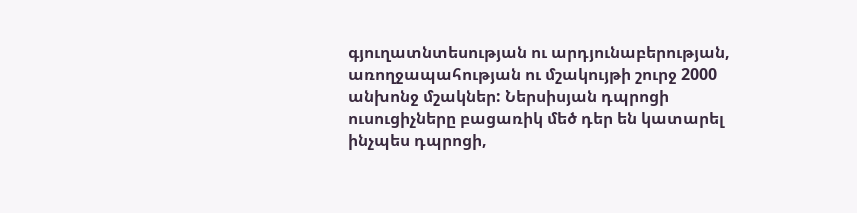գյուղատնտեսության ու արդյունաբերության, առողջապահության ու մշակույթի շուրջ 2000 անխոնջ մշակներ: Ներսիսյան դպրոցի ուսուցիչները բացառիկ մեծ դեր են կատարել ինչպես դպրոցի,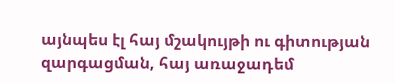այնպես էլ հայ մշակույթի ու գիտության զարգացման, հայ առաջադեմ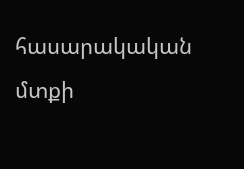հասարակական մտքի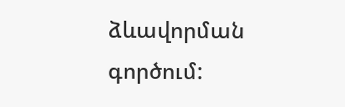ձևավորման գործում: